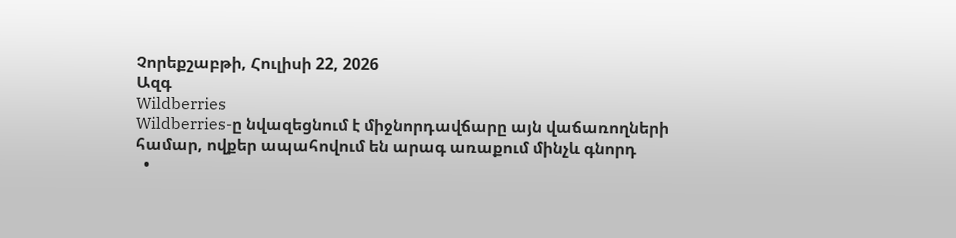Չորեքշաբթի, Հուլիսի 22, 2026
Ազգ
Wildberries
Wildberries-ը նվազեցնում է միջնորդավճարը այն վաճառողների համար, ովքեր ապահովում են արագ առաքում մինչև գնորդ
  •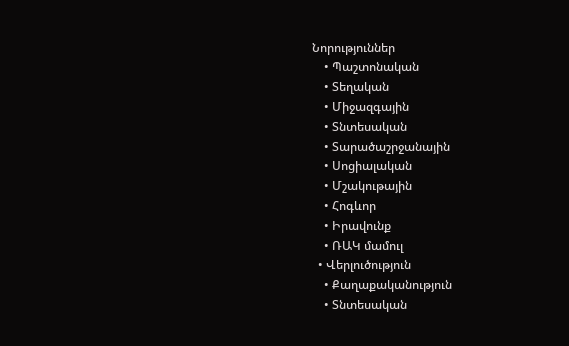Նորություններ
    • Պաշտոնական
    • Տեղական
    • Միջազգային
    • Տնտեսական
    • Տարածաշրջանային
    • Սոցիալական
    • Մշակութային
    • Հոգևոր
    • Իրավունք
    • ՌԱԿ մամուլ
  • Վերլուծություն
    • Քաղաքականություն
    • Տնտեսական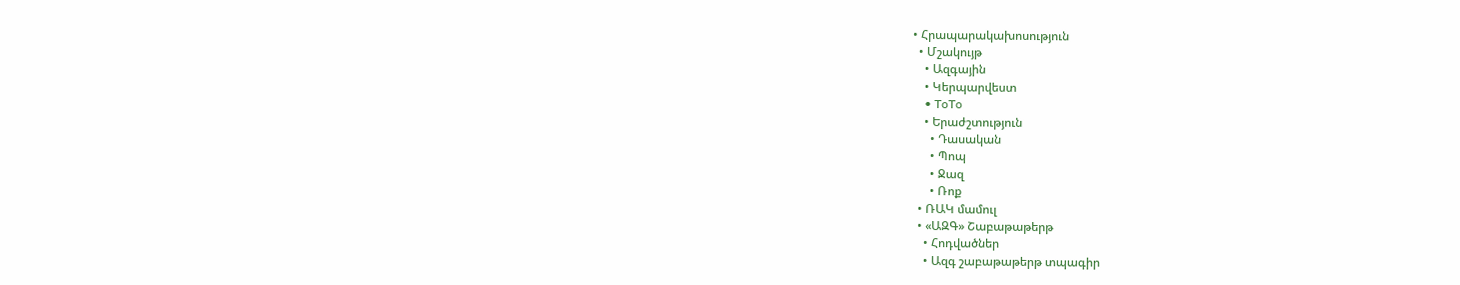• Հրապարակախոսություն
  • Մշակույթ
    • Ազգային
    • Կերպարվեստ
    • ToTo
    • Երաժշտություն
      • Դասական
      • Պոպ
      • Ջազ
      • Ռոք
  • ՌԱԿ մամուլ
  • «ԱԶԳ» Շաբաթաթերթ
    • Հոդվածներ
    • Ազգ շաբաթաթերթ տպագիր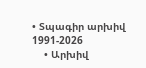• Տպագիր արխիվ 1991-2026
    • Արխիվ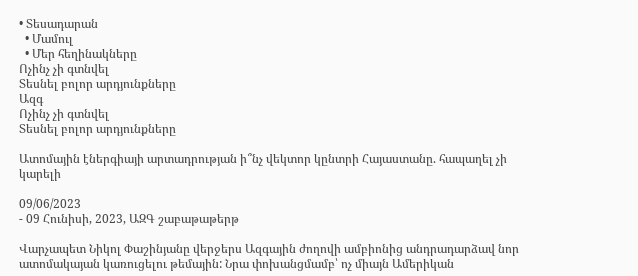• Տեսադարան
  • Մամուլ
  • Մեր հեղինակները
Ոչինչ չի գտնվել
Տեսնել բոլոր արդյունքները
Ազգ
Ոչինչ չի գտնվել
Տեսնել բոլոր արդյունքները

Ատոմային էներգիայի արտադրության ի՞նչ վեկտոր կընտրի Հայաստանը. հապաղել չի կարելի

09/06/2023
- 09 Հունիսի, 2023, ԱԶԳ շաբաթաթերթ

Վարչապետ Նիկոլ Փաշինյանը վերջերս Ազգային ժողովի ամբիոնից անդրադարձավ նոր ատոմակայան կառուցելու թեմային: Նրա փոխանցմամբ՝ ոչ միայն Ամերիկան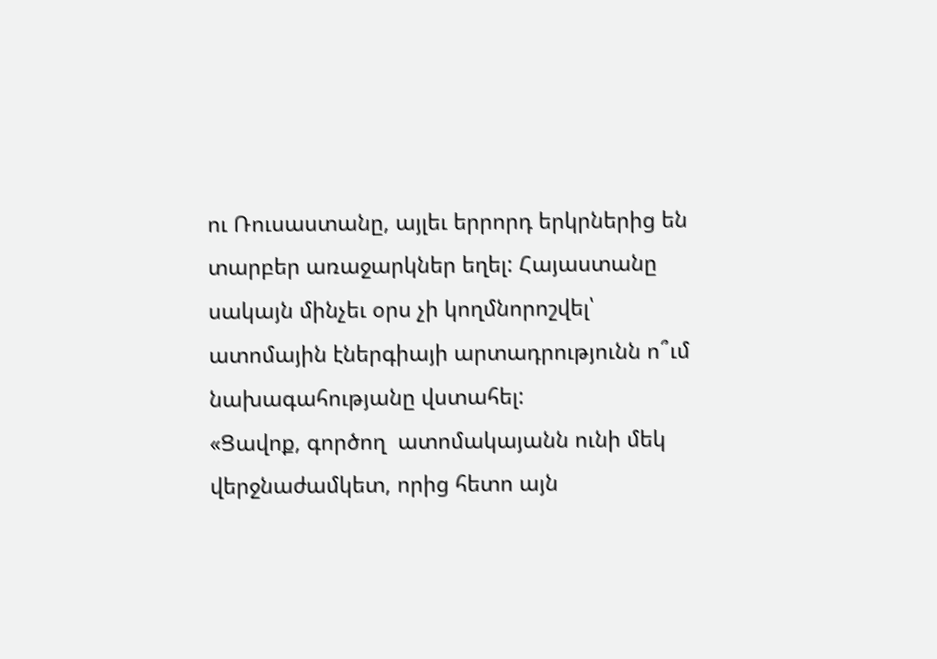ու Ռուսաստանը, այլեւ երրորդ երկրներից են տարբեր առաջարկներ եղել: Հայաստանը սակայն մինչեւ օրս չի կողմնորոշվել՝ ատոմային էներգիայի արտադրությունն ո՞ւմ նախագահությանը վստահել:
«Ցավոք, գործող  ատոմակայանն ունի մեկ վերջնաժամկետ, որից հետո այն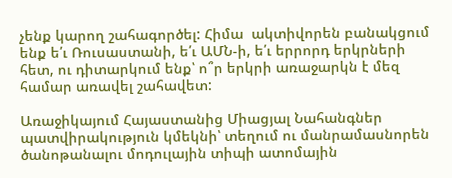չենք կարող շահագործել: Հիմա  ակտիվորեն բանակցում ենք ե՛ւ Ռուսաստանի, ե՛ւ ԱՄՆ-ի, ե՛ւ երրորդ երկրների հետ, ու դիտարկում ենք՝ ո՞ր երկրի առաջարկն է մեզ համար առավել շահավետ:

Առաջիկայում Հայաստանից Միացյալ Նահանգներ պատվիրակություն կմեկնի՝ տեղում ու մանրամասնորեն ծանոթանալու մոդուլային տիպի ատոմային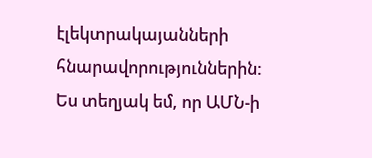էլեկտրակայանների հնարավորություններին: Ես տեղյակ եմ, որ ԱՄՆ-ի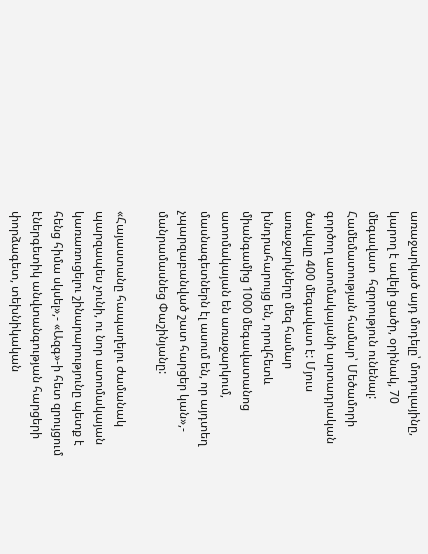առաջարկած այդ մոդելը՝ մոդուլայինը, կարող է ավելի ցածր, օրինակ, 70  մեգավատ  հզորություն ունենալ: Համեմատության համար՝ Մեծամորի գործող ատոմակայանի արտադրական ծավալը 400 մեգավատ է: Մյուս առաջարկները մեզ համար խնդրահարույց են, որովհետև միանգամից 1000 մեգավատանոց ատոմակայան են առաջարկում, մասնագետներն էլ ասում են, որ այդտեղ չպարզաբանված շատ հարցեր կան»,- մանրամասնեց Փաշինյանը:

«Հայաստանը հապաղելու ժամանակ պարզապես չունի, ու նոր ատոմակայան կառառուցելու շինարարությունը պետք է հենց հիմա սկսել»,- «Ազգ»-ի հետ զրույցում էներգետիկ անվտանգության հարցերի փորձագետ, տեխնիկական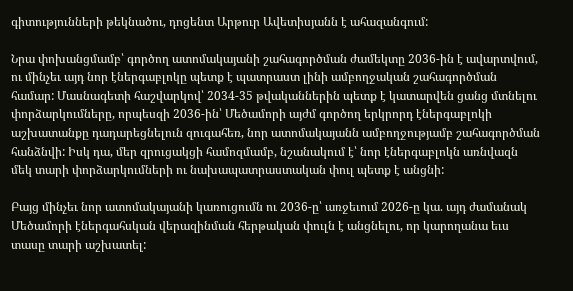գիտությունների թեկնածու, դոցենտ Արթուր Ավետիսյանն է ահազանգում:

Նրա փոխանցմամբ՝ գործող ատոմակայանի շահագործման ժամեկտը 2036-ին է ավարտվում, ու մինչեւ այդ նոր էներգաբլոկը պետք է պատրաստ լինի ամբողջական շահագործման համար: Մասնագետի հաշվարկով՝ 2034-35 թվականներին պետք է կատարվեն ցանց մտնելու փորձարկումները, որպեսզի 2036-ին՝ Մեծամորի այժմ գործող երկրորդ էներգաբլոկի աշխատանքը դադարեցնելուն զուգահեռ, նոր ատոմակայանն ամբողջությամբ շահագործման հանձնվի: Իսկ դա, մեր զրուցակցի համոզմամբ, նշանակում է՝ նոր էներգաբլոկն առնվազն մեկ տարի փորձարկումների ու նախապատրաստական փուլ պետք է անցնի:

Բայց մինչեւ նոր ատոմակայանի կառուցումն ու 2036-ը՝ առջեւում 2026-ը կա. այդ ժամանակ Մեծամորի էներգահսկան վերազինման հերթական փուլն է անցնելու, որ կարողանա եւս տասը տարի աշխատել: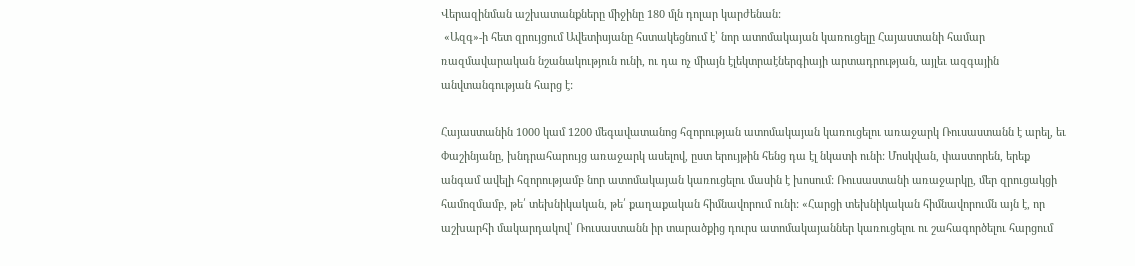Վերազինման աշխատանքները միջինը 180 մլն դոլար կարժենան:
 «Ազգ»-ի հետ զրույցում Ավետիսյանը հստակեցնում է՝ նոր ատոմակայան կառուցելը Հայաստանի համար ռազմավարական նշանակություն ունի, ու դա ոչ միայն էլեկտրաէներգիայի արտադրության, այլեւ ազգային անվտանգության հարց է:

Հայաստանին 1000 կամ 1200 մեգավատանոց հզորության ատոմակայան կառուցելու առաջարկ Ռուսաստանն է արել, եւ Փաշինյանը, խնդրահարույց առաջարկ ասելով, ըստ երույթին հենց դա էլ նկատի ունի: Մոսկվան, փաստորեն, երեք անգամ ավելի հզորությամբ նոր ատոմակայան կառուցելու մասին է խոսում: Ռուսաստանի առաջարկը, մեր զրուցակցի համոզմամբ, թե՛ տեխնիկական, թե՛ քաղաքական հիմնավորում ունի: «Հարցի տեխնիկական հիմնավորումն այն է, որ աշխարհի մակարդակով՝ Ռուսաստանն իր տարածքից դուրս ատոմակայաններ կառուցելու ու շահագործելու հարցում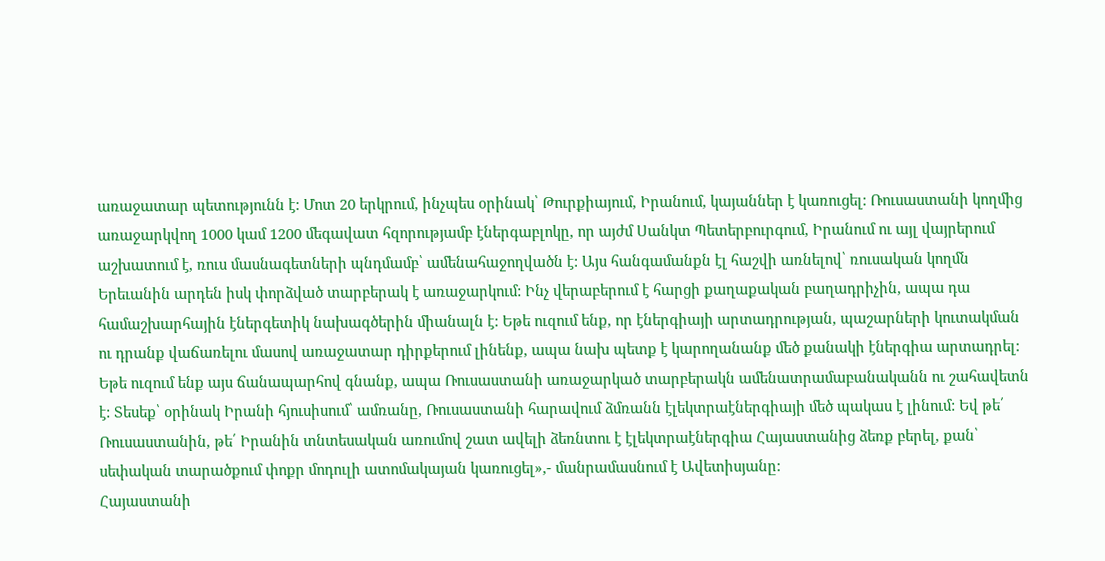առաջատար պետությունն է: Մոտ 20 երկրում, ինչպես օրինակ՝ Թուրքիայում, Իրանում, կայաններ է կառուցել: Ռուսաստանի կողմից առաջարկվող 1000 կամ 1200 մեգավատ հզորությամբ էներգաբլոկը, որ այժմ Սանկտ Պետերբուրգում, Իրանում ու այլ վայրերում աշխատում է, ռուս մասնագետների պնդմամբ՝ ամենահաջողվածն է: Այս հանգամանքն էլ հաշվի առնելով՝ ռուսական կողմն Երեւանին արդեն իսկ փորձված տարբերակ է առաջարկում: Ինչ վերաբերում է հարցի քաղաքական բաղադրիչին, ապա դա համաշխարհային էներգետիկ նախագծերին միանալն է: Եթե ուզում ենք, որ էներգիայի արտադրության, պաշարների կուտակման ու դրանք վաճառելու մասով առաջատար դիրքերում լինենք, ապա նախ պետք է կարողանանք մեծ քանակի էներգիա արտադրել: Եթե ուզում ենք այս ճանապարհով գնանք, ապա Ռուսաստանի առաջարկած տարբերակն ամենատրամաբանականն ու շահավետն է: Տեսեք՝ օրինակ Իրանի հյուսիսում՝ ամռանը, Ռուսաստանի հարավում ձմռանն էլեկտրաէներգիայի մեծ պակաս է լինում: Եվ թե՛ Ռուսաստանին, թե՛ Իրանին տնտեսական առումով շատ ավելի ձեռնտու է էլեկտրաէներգիա Հայաստանից ձեռք բերել, քան՝ սեփական տարածքում փոքր մոդուլի ատոմակայան կառուցել»,- մանրամասնում է Ավետիսյանը:
Հայաստանի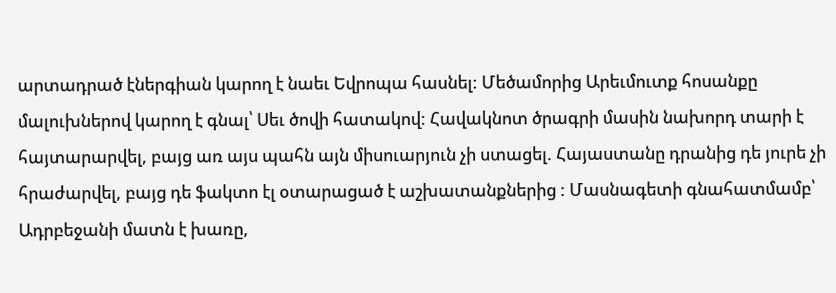արտադրած էներգիան կարող է նաեւ Եվրոպա հասնել: Մեծամորից Արեւմուտք հոսանքը մալուխներով կարող է գնալ՝ Սեւ ծովի հատակով: Հավակնոտ ծրագրի մասին նախորդ տարի է հայտարարվել, բայց առ այս պահն այն միսուարյուն չի ստացել. Հայաստանը դրանից դե յուրե չի հրաժարվել, բայց դե ֆակտո էլ օտարացած է աշխատանքներից : Մասնագետի գնահատմամբ՝ Ադրբեջանի մատն է խառը,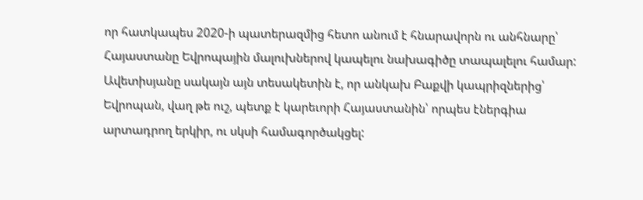որ հատկապես 2020-ի պատերազմից հետո անում է հնարավորն ու անհնարը՝ Հայաստանը Եվրոպային մալուխներով կապելու նախագիծը տապալելու համար: Ավետիսյանը սակայն այն տեսակետին է, որ անկախ Բաքվի կապրիզներից՝ Եվրոպան, վաղ թե ուշ, պետք է կարեւորի Հայաստանին՝ որպես էներգիա արտադրող երկիր, ու սկսի համագործակցել: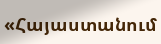«Հայաստանում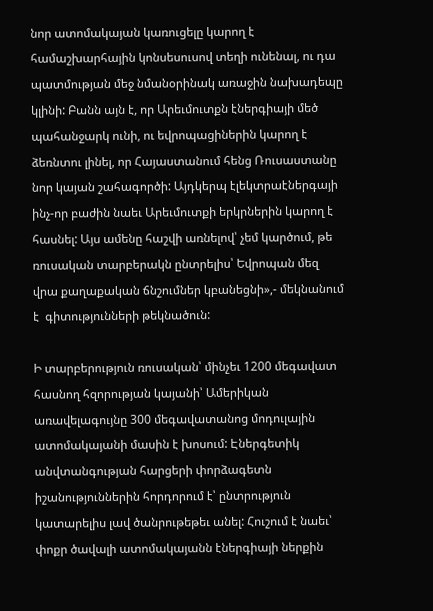նոր ատոմակայան կառուցելը կարող է համաշխարհային կոնսեսուսով տեղի ունենալ, ու դա պատմության մեջ նմանօրինակ առաջին նախադեպը կլինի: Բանն այն է, որ Արեւմուտքն էներգիայի մեծ պահանջարկ ունի, ու եվրոպացիներին կարող է ձեռնտու լինել, որ Հայաստանում հենց Ռուսաստանը նոր կայան շահագործի: Այդկերպ էլեկտրաէներգայի ինչ-որ բաժին նաեւ Արեւմուտքի երկրներին կարող է հասնել: Այս ամենը հաշվի առնելով՝ չեմ կարծում, թե ռուսական տարբերակն ընտրելիս՝ Եվրոպան մեզ վրա քաղաքական ճնշումներ կբանեցնի»,- մեկնանում է  գիտությունների թեկնածուն:

Ի տարբերություն ռուսական՝ մինչեւ 1200 մեգավատ հասնող հզորության կայանի՝ Ամերիկան առավելագույնը 300 մեգավատանոց մոդուլային ատոմակայանի մասին է խոսում: Էներգետիկ անվտանգության հարցերի փորձագետն իշանություններին հորդորում է՝ ընտրություն կատարելիս լավ ծանրութեթեւ անել: Հուշում է նաեւ՝ փոքր ծավալի ատոմակայանն էներգիայի ներքին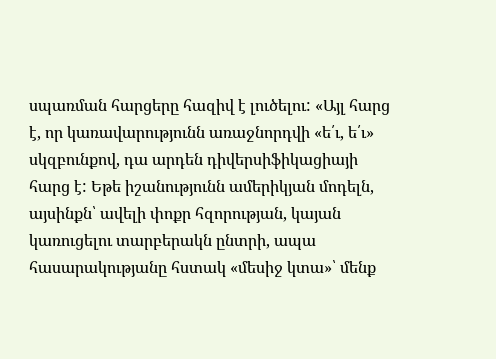սպառման հարցերը հազիվ է լուծելու: «Այլ հարց է, որ կառավարությունն առաջնորդվի «ե՛ւ, ե՛ւ» սկզբունքով, դա արդեն դիվերսիֆիկացիայի հարց է: Եթե իշանությունն ամերիկյան մոդելն, այսինքն՝ ավելի փոքր հզորության, կայան կառուցելու տարբերակն ընտրի, ապա հասարակությանը հստակ «մեսիջ կտա»՝ մենք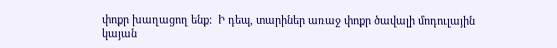փոքր խաղացող ենք:  Ի դեպ, տարիներ առաջ փոքր ծավալի մոդուլային կայան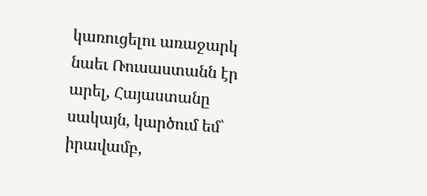կառուցելու առաջարկ նաեւ Ռուսաստանն էր արել, Հայաստանը սակայն, կարծում եմ՝ իրավամբ,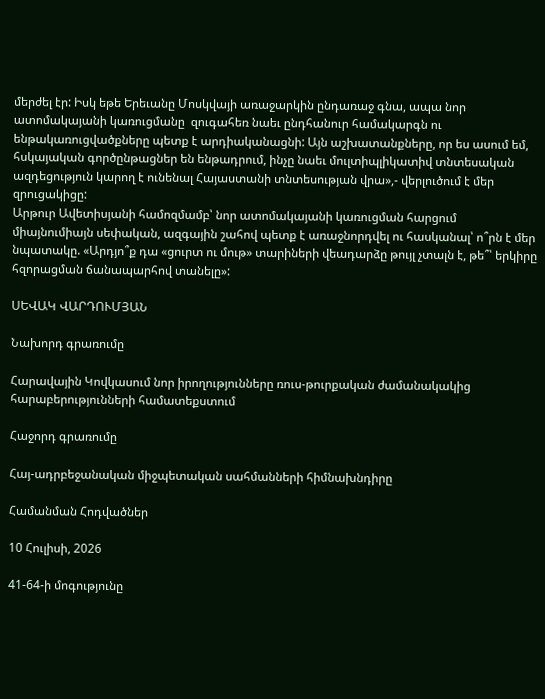մերժել էր: Իսկ եթե Երեւանը Մոսկվայի առաջարկին ընդառաջ գնա, ապա նոր ատոմակայանի կառուցմանը  զուգահեռ նաեւ ընդհանուր համակարգն ու ենթակառուցվածքները պետք է արդիականացնի: Այն աշխատանքները, որ ես ասում եմ, հսկայական գործընթացներ են ենթադրում, ինչը նաեւ մուլտիպլիկատիվ տնտեսական ազդեցություն կարող է ունենալ Հայաստանի տնտեսության վրա»,- վերլուծում է մեր զրուցակիցը:
Արթուր Ավետիսյանի համոզմամբ՝ նոր ատոմակայանի կառուցման հարցում միայնումիայն սեփական, ազգային շահով պետք է առաջնորդվել ու հասկանալ՝ ո՞րն է մեր նպատակը. «Արդյո՞ք դա «ցուրտ ու մութ» տարիների վեադարձը թույլ չտալն է, թե՞՝ երկիրը հզորացման ճանապարհով տանելը»:

ՍԵՎԱԿ ՎԱՐԴՈՒՄՅԱՆ

Նախորդ գրառումը

Հարավային Կովկասում նոր իրողությունները ռուս-թուրքական ժամանակակից հարաբերությունների համատեքստում

Հաջորդ գրառումը

Հայ-ադրբեջանական միջպետական սահմանների հիմնախնդիրը

Համանման Հոդվածներ

10 Հուլիսի, 2026

41-64-ի մոգությունը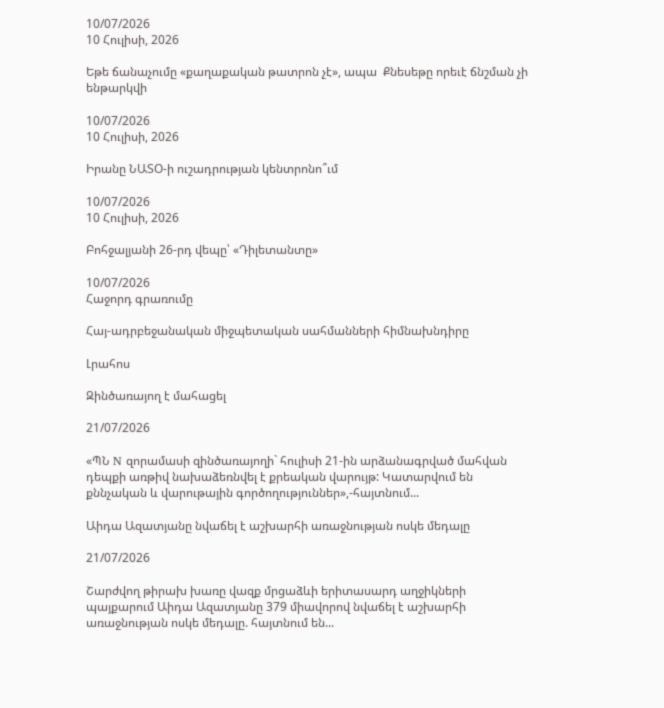10/07/2026
10 Հուլիսի, 2026

Եթե ճանաչումը «քաղաքական թատրոն չէ», ապա  Քնեսեթը որեւէ ճնշման չի ենթարկվի

10/07/2026
10 Հուլիսի, 2026

Իրանը ՆԱՏՕ-ի ուշադրության կենտրոնո՞ւմ

10/07/2026
10 Հուլիսի, 2026

Բոհջալյանի 26-րդ վեպը՝ «Դիլետանտը»

10/07/2026
Հաջորդ գրառումը

Հայ-ադրբեջանական միջպետական սահմանների հիմնախնդիրը

Լրահոս

Զինծառայող է մահացել

21/07/2026

«ՊՆ N զորամասի զինծառայողի` հուլիսի 21-ին արձանագրված մահվան դեպքի առթիվ նախաձեռնվել է քրեական վարույթ: Կատարվում են քննչական և վարութային գործողություններ»,-հայտնում...

Աիդա Ազատյանը նվաճել է աշխարհի առաջնության ոսկե մեդալը

21/07/2026

Շարժվող թիրախ խառը վազք մրցաձևի երիտասարդ աղջիկների պայքարում Աիդա Ազատյանը 379 միավորով նվաճել է աշխարհի առաջնության ոսկե մեդալը. հայտնում են...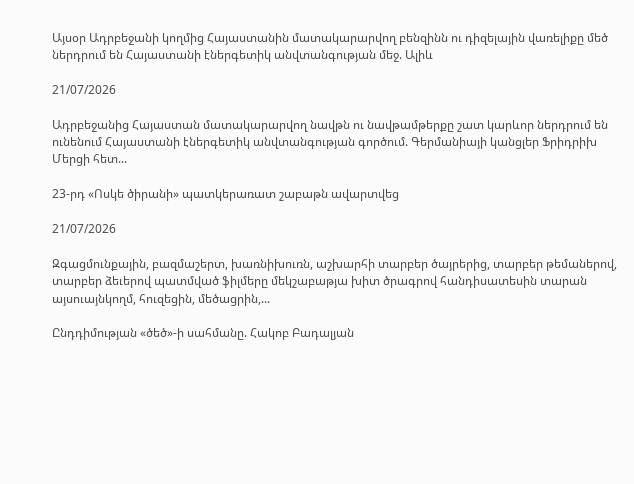Այսօր Ադրբեջանի կողմից Հայաստանին մատակարարվող բենզինն ու դիզելային վառելիքը մեծ ներդրում են Հայաստանի էներգետիկ անվտանգության մեջ. Ալիև

21/07/2026

Ադրբեջանից Հայաստան մատակարարվող նավթն ու նավթամթերքը շատ կարևոր ներդրում են ունենում Հայաստանի էներգետիկ անվտանգության գործում. Գերմանիայի կանցլեր Ֆրիդրիխ Մերցի հետ...

23-րդ «Ոսկե ծիրանի» պատկերառատ շաբաթն ավարտվեց

21/07/2026

Զգացմունքային, բազմաշերտ, խառնիխուռն, աշխարհի տարբեր ծայրերից, տարբեր թեմաներով, տարբեր ձեւերով պատմված ֆիլմերը մեկշաբաթյա խիտ ծրագրով հանդիսատեսին տարան այսուայնկողմ, հուզեցին, մեծացրին,...

Ընդդիմության «ծեծ»-ի սահմանը. Հակոբ Բադալյան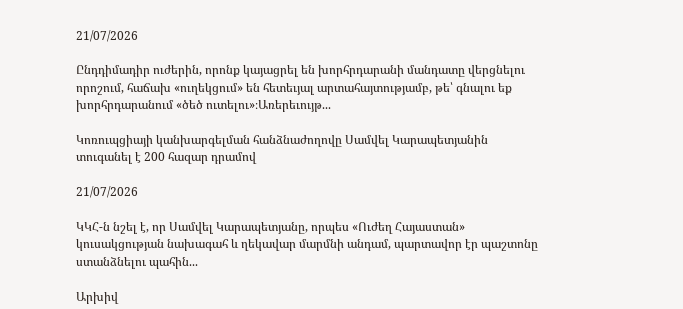21/07/2026

Ընդդիմադիր ուժերին, որոնք կայացրել են խորհրդարանի մանդատը վերցնելու որոշում, հաճախ «ուղեկցում» են հետեւյալ արտահայտությամբ, թե՝ գնալու եք խորհրդարանում «ծեծ ուտելու»։Առերեւույթ...

Կոռուպցիայի կանխարգելման հանձնաժողովը Սամվել Կարապետյանին տուգանել է 200 հազար դրամով

21/07/2026

ԿԿՀ-ն նշել է, որ Սամվել Կարապետյանը, որպես «Ուժեղ Հայաստան» կուսակցության նախագահ և ղեկավար մարմնի անդամ, պարտավոր էր պաշտոնը ստանձնելու պահին...

Արխիվ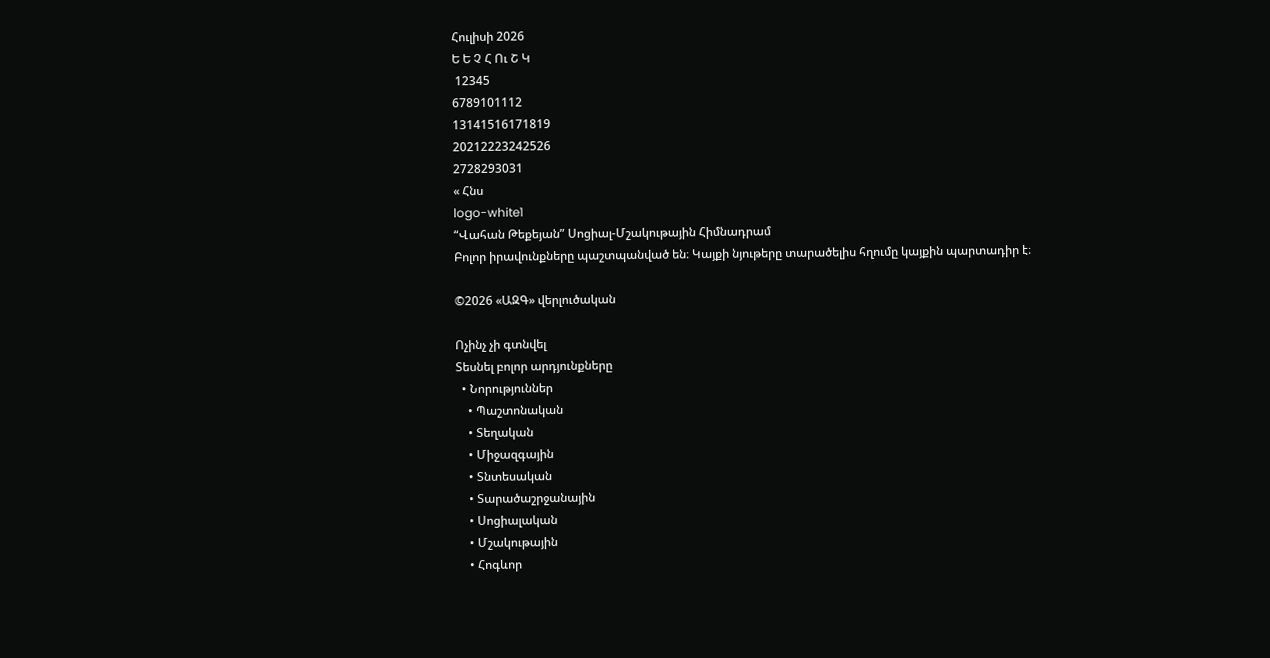Հուլիսի 2026
Ե Ե Չ Հ Ու Շ Կ
 12345
6789101112
13141516171819
20212223242526
2728293031
« Հնս
logo-white1
“Վահան Թեքեյան” Սոցիալ-Մշակութային Հիմնադրամ
Բոլոր իրավունքները պաշտպանված են։ Կայքի նյութերը տարածելիս հղումը կայքին պարտադիր է։

©2026 «ԱԶԳ» վերլուծական

Ոչինչ չի գտնվել
Տեսնել բոլոր արդյունքները
  • Նորություններ
    • Պաշտոնական
    • Տեղական
    • Միջազգային
    • Տնտեսական
    • Տարածաշրջանային
    • Սոցիալական
    • Մշակութային
    • Հոգևոր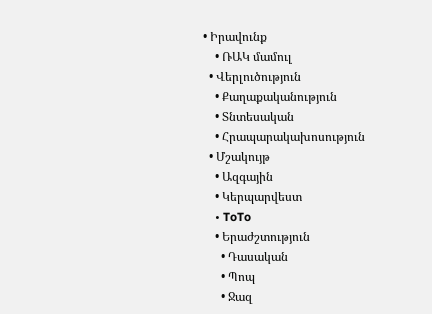• Իրավունք
    • ՌԱԿ մամուլ
  • Վերլուծություն
    • Քաղաքականություն
    • Տնտեսական
    • Հրապարակախոսություն
  • Մշակույթ
    • Ազգային
    • Կերպարվեստ
    • ToTo
    • Երաժշտություն
      • Դասական
      • Պոպ
      • Ջազ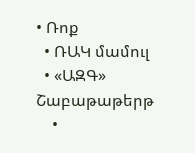• Ռոք
  • ՌԱԿ մամուլ
  • «ԱԶԳ» Շաբաթաթերթ
    •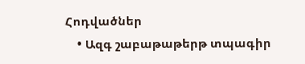Հոդվածներ
    • Ազգ շաբաթաթերթ տպագիր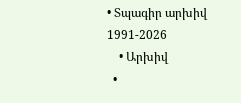• Տպագիր արխիվ 1991-2026
    • Արխիվ
  •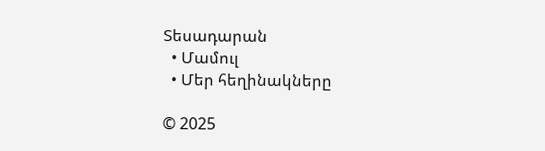Տեսադարան
  • Մամուլ
  • Մեր հեղինակները

© 2025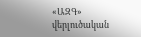«ԱԶԳ» վերլուծական